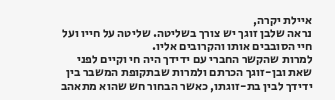איילת יקרה,
נראה שלבן זוגך יש צורך בשליטה. שליטה על חייו ועל חיי הסובבים אותו והקרובים אליו.
למרות שהקשר החברי עם ידידך היה חי וקיים לפני שאת ובן-זוגך הכרתם ולמרות שבתקופת המשבר בין ידידך לבין בת-זוגתו, כאשר הבחור חש שהוא מתאהב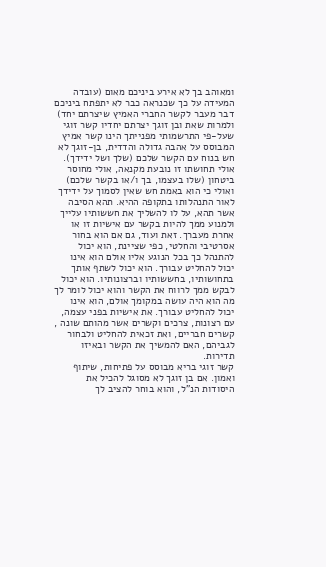ומאוהב בך לא אירע ביניכם מאום (עובדה המעידה על כך שכנראה כבר לא יתפתח ביניכם דבר מעבר לקשר החברי האמיץ שיצרתם יחד) ולמרות שאת ובן זוגך יצרתם יחדיו קשר זוגי שעל-פי התרשמותי מפנייתך הינו קשר אמיץ המבוסס על אהבה גדולה והדדית, בן-זוגך לא חש בנוח עם הקשר שלכם (שלך ושל ידידך). אולי תחושתו זו נובעת מקנאה, אולי מחוסר ביטחון (שלו בעצמו, בך ו/או בקשר שלכם) ואולי כי הוא באמת חש שאין לסמוך על ידידך לאור התנהלותו בתקופה ההיא. תהא הסיבה אשר תהא, על לו להשליך את חששותיו עלייך ולמנוע ממך להיות בקשר עם אישיות זו או אחרת מעברך. זאת ועוד, גם אם הוא בחור אסרטיבי והחלטי, כפי שציינת, הוא יכול להתנהל כך בכל הנוגע אליו אולם הוא אינו יכול להחליט עבורך. הוא יכול לשתף אותך בתחושותיו, בחששותיו וברצונותיו. הוא יכול לבקש ממך לרווח את הקשר והוא יכול לומר לך מה הוא היה עושה במקומך אולם, הוא אינו יכול להחליט עבורך. את אישיות בפני עצמה, עם רצונות, צרכים וקשרים אשר מהותם שונה , קשרים חבריים, ואת זכאית להחליט ולבחור לגביהם, האם להמשיך את הקשר ובאיזו תדירות.
קשר זוגי בריא מבוסס על פתיחות, שיתוף ואמון. אם בן זוגך לא מסוגל להכיל את היסודות הנ"ל, והוא בוחר להציב לך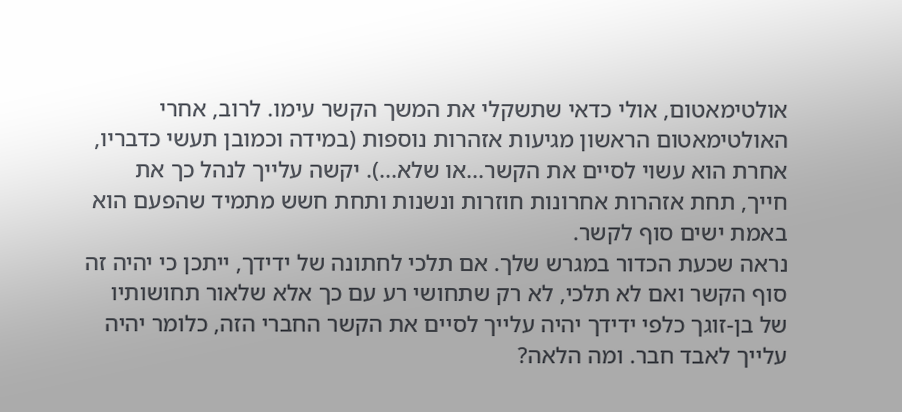אולטימאטום, אולי כדאי שתשקלי את המשך הקשר עימו. לרוב, אחרי האולטימאטום הראשון מגיעות אזהרות נוספות (במידה וכמובן תעשי כדבריו, אחרת הוא עשוי לסיים את הקשר...או שלא...). יקשה עלייך לנהל כך את חייך, תחת אזהרות אחרונות חוזרות ונשנות ותחת חשש מתמיד שהפעם הוא באמת ישים סוף לקשר.
נראה שכעת הכדור במגרש שלך. אם תלכי לחתונה של ידידך, ייתכן כי יהיה זה סוף הקשר ואם לא תלכי, לא רק שתחושי רע עם כך אלא שלאור תחושותיו של בן-זוגך כלפי ידידך יהיה עלייך לסיים את הקשר החברי הזה, כלומר יהיה עלייך לאבד חבר. ומה הלאה?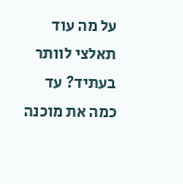על מה עוד תאלצי לוותר בעתיד? עד כמה את מוכנה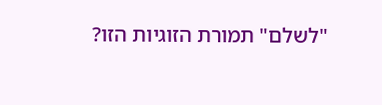"לשלם" תמורת הזוגיות הזו?